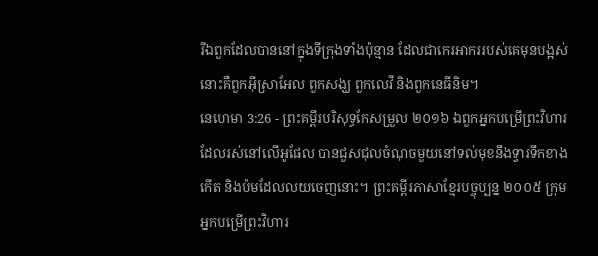រីឯពួកដែលបាននៅក្នុងទីក្រុងទាំងប៉ុន្មាន ដែលជាកេរអាកររបស់គេមុនបង្អស់ នោះគឺពួកអ៊ីស្រាអែល ពួកសង្ឃ ពួកលេវី និងពួកនេធីនិម។
នេហេមា 3:26 - ព្រះគម្ពីរបរិសុទ្ធកែសម្រួល ២០១៦ ឯពួកអ្នកបម្រើព្រះវិហារ ដែលរស់នៅលើអូផែល បានជួសជុលចំណុចមួយនៅទល់មុខនឹងទ្វារទឹកខាងកើត និងប៉មដែលលយចេញនោះ។ ព្រះគម្ពីរភាសាខ្មែរបច្ចុប្បន្ន ២០០៥ ក្រុមអ្នកបម្រើព្រះវិហារ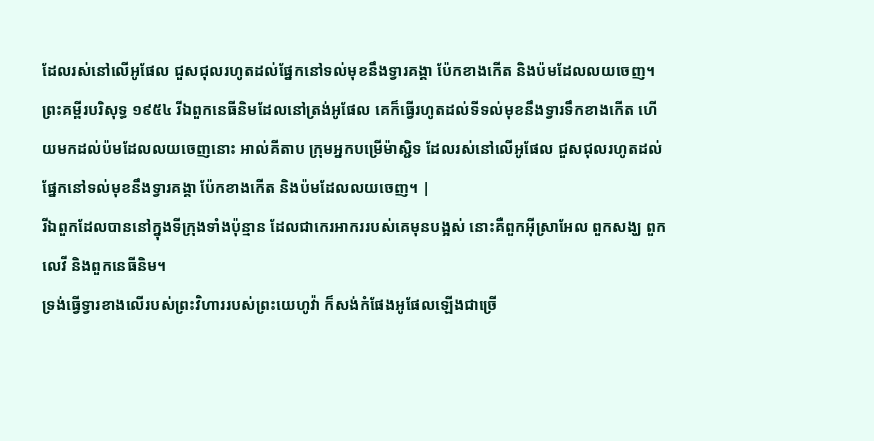ដែលរស់នៅលើអូផែល ជួសជុលរហូតដល់ផ្នែកនៅទល់មុខនឹងទ្វារគង្គា ប៉ែកខាងកើត និងប៉មដែលលយចេញ។ ព្រះគម្ពីរបរិសុទ្ធ ១៩៥៤ រីឯពួកនេធីនិមដែលនៅត្រង់អូផែល គេក៏ធ្វើរហូតដល់ទីទល់មុខនឹងទ្វារទឹកខាងកើត ហើយមកដល់ប៉មដែលលយចេញនោះ អាល់គីតាប ក្រុមអ្នកបម្រើម៉ាស្ជិទ ដែលរស់នៅលើអូផែល ជួសជុលរហូតដល់ផ្នែកនៅទល់មុខនឹងទ្វារគង្គា ប៉ែកខាងកើត និងប៉មដែលលយចេញ។ |
រីឯពួកដែលបាននៅក្នុងទីក្រុងទាំងប៉ុន្មាន ដែលជាកេរអាកររបស់គេមុនបង្អស់ នោះគឺពួកអ៊ីស្រាអែល ពួកសង្ឃ ពួកលេវី និងពួកនេធីនិម។
ទ្រង់ធ្វើទ្វារខាងលើរបស់ព្រះវិហាររបស់ព្រះយេហូវ៉ា ក៏សង់កំផែងអូផែលឡើងជាច្រើ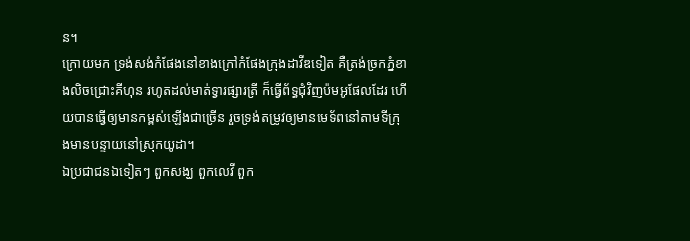ន។
ក្រោយមក ទ្រង់សង់កំផែងនៅខាងក្រៅកំផែងក្រុងដាវីឌទៀត គឺត្រង់ច្រកភ្នំខាងលិចជ្រោះគីហុន រហូតដល់មាត់ទ្វារផ្សារត្រី ក៏ធ្វើព័ទ្ធជុំវិញប៉មអូផែលដែរ ហើយបានធ្វើឲ្យមានកម្ពស់ឡើងជាច្រើន រួចទ្រង់តម្រូវឲ្យមានមេទ័ពនៅតាមទីក្រុងមានបន្ទាយនៅស្រុកយូដា។
ឯប្រជាជនឯទៀតៗ ពួកសង្ឃ ពួកលេវី ពួក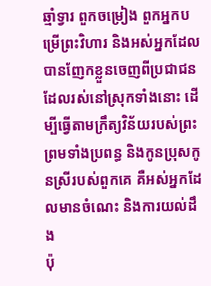ឆ្មាំទ្វារ ពួកចម្រៀង ពួកអ្នកបម្រើព្រះវិហារ និងអស់អ្នកដែលបានញែកខ្លួនចេញពីប្រជាជនដែលរស់នៅស្រុកទាំងនោះ ដើម្បីធ្វើតាមក្រឹត្យវិន័យរបស់ព្រះ ព្រមទាំងប្រពន្ធ និងកូនប្រុសកូនស្រីរបស់ពួកគេ គឺអស់អ្នកដែលមានចំណេះ និងការយល់ដឹង
ប៉ុ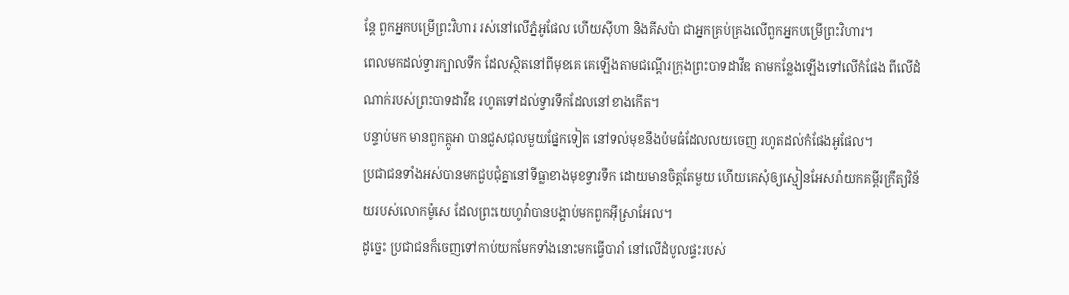ន្ដែ ពួកអ្នកបម្រើព្រះវិហារ រស់នៅលើភ្នំអូផែល ហើយស៊ីហា និងគីសប៉ា ជាអ្នកគ្រប់គ្រងលើពួកអ្នកបម្រើព្រះវិហារ។
ពេលមកដល់ទ្វារក្បាលទឹក ដែលស្ថិតនៅពីមុខគេ គេឡើងតាមជណ្តើរក្រុងព្រះបាទដាវីឌ តាមកន្លែងឡើងទៅលើកំផែង ពីលើដំណាក់របស់ព្រះបាទដាវីឌ រហូតទៅដល់ទ្វារទឹកដែលនៅខាងកើត។
បន្ទាប់មក មានពួកត្កូអា បានជួសជុលមួយផ្នែកទៀត នៅទល់មុខនឹងប៉មធំដែលលយចេញ រហូតដល់កំផែងអូផែល។
ប្រជាជនទាំងអស់បានមកជួបជុំគ្នានៅទីធ្លាខាងមុខទ្វារទឹក ដោយមានចិត្តតែមួយ ហើយគេសុំឲ្យស្មៀនអែសរ៉ាយកគម្ពីរក្រឹត្យវិន័យរបស់លោកម៉ូសេ ដែលព្រះយេហូវ៉ាបានបង្គាប់មកពួកអ៊ីស្រាអែល។
ដូច្នេះ ប្រជាជនក៏ចេញទៅកាប់យកមែកទាំងនោះមកធ្វើបារាំ នៅលើដំបូលផ្ទះរបស់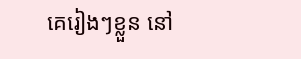គេរៀងៗខ្លួន នៅ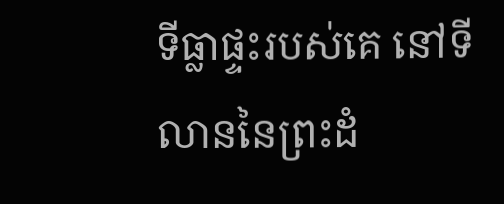ទីធ្លាផ្ទះរបស់គេ នៅទីលាននៃព្រះដំ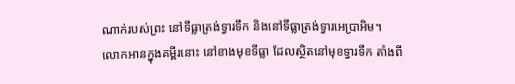ណាក់របស់ព្រះ នៅទីធ្លាត្រង់ទ្វារទឹក និងនៅទីធ្លាត្រង់ទ្វារអេប្រាអិម។
លោកអានក្នុងគម្ពីរនោះ នៅខាងមុខទីធ្លា ដែលស្ថិតនៅមុខទ្វារទឹក តាំងពី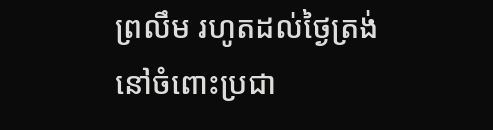ព្រលឹម រហូតដល់ថ្ងៃត្រង់ នៅចំពោះប្រជា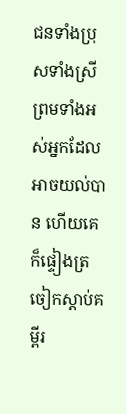ជនទាំងប្រុសទាំងស្រី ព្រមទាំងអស់អ្នកដែលអាចយល់បាន ហើយគេក៏ផ្ទៀងត្រចៀកស្តាប់គម្ពីរ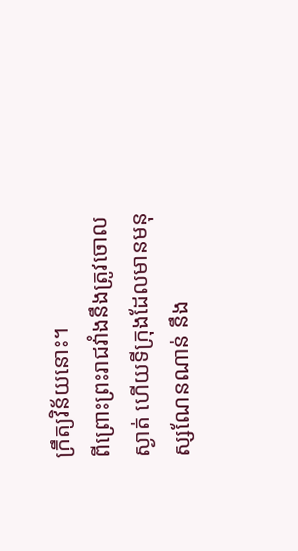ក្រឹត្យវិន័យនោះ។
ពីព្រោះព្រះរាជវាំងនឹងត្រូវចោលស្ងាត់ ហើយទីក្រុងដែលមានមនុស្សណែនណាន់ នឹង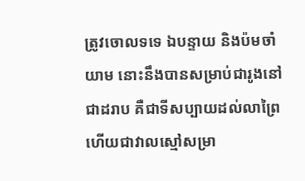ត្រូវចោលទទេ ឯបន្ទាយ និងប៉មចាំយាម នោះនឹងបានសម្រាប់ជារូងនៅជាដរាប គឺជាទីសប្បាយដល់លាព្រៃ ហើយជាវាលស្មៅសម្រា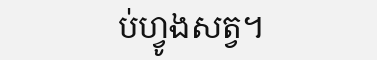ប់ហ្វូងសត្វ។